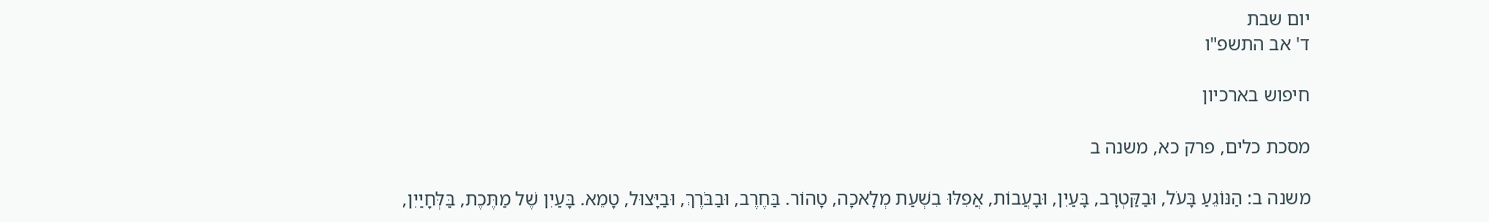יום שבת
ד' אב התשפ"ו

חיפוש בארכיון

מסכת כלים, פרק כא, משנה ב

משנה ב: הַנּוֹגֵעַ בָּעֹל, וּבַקַּטְרָב, בָּעַיִן, וּבָעֲבוֹת, אֲפִלּוּ בִשְׁעַת מְלָאכָה, טָהוֹר. בַּחֶרֶב, וּבַבֹּרֶךְ, וּבַיָּצוּל, טָמֵא. בָּעַיִן שֶׁל מַתֶּכֶת, בַּלְּחָיַיִן,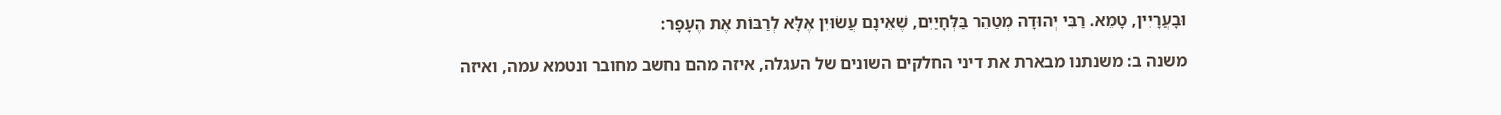וּבָעֲרָיִין, טָמֵא. רַבִּי יְהוּדָה מְטַהֵר בַּלְּחָיַיִם, שֶׁאֵינָם עֲשׂוּיִן אֶלָּא לְרַבּוֹת אֶת הֶעָפָר:

משנה ב: משנתנו מבארת את דיני החלקים השונים של העגלה, איזה מהם נחשב מחובר ונטמא עמה, ואיזה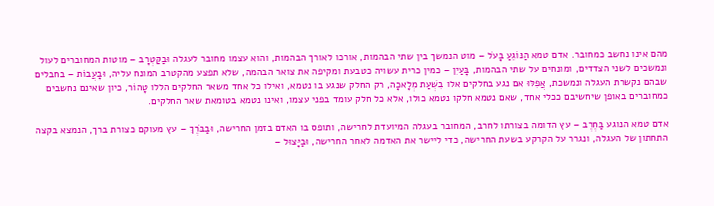מהם אינו נחשב כמחובר. אדם טמא הַנּוֹגֵעַ בָּעֹל – מוט הנמשך בין שתי הבהמות, אורכו לאורך הבהמות, והוא עצמו מחובר לעגלה וּבַקַּטְרָב – מוטות המחוברים לעול ונמשכים לשני הצדדים, ומונחים על שתי הבהמות, בָּעַיִן – כמין כרית עשויה כטבעת ומקיפה את צואר הבהמה, שלא תפצע מהקטרב המונח עליה, וּבָעֲבוֹת – בחבלים שבהם נקשרת העגלה ונמשכת, אֲפִלּוּ אם נגע בחלקים אלו בִשְׁעַת מְלָאכָה, רק החלק שנגע בו נטמא, ואילו כל אחד משאר החלקים הללו טָהוֹר, כיון שאינם נחשבים כמחוברים באופן שיחשיבם ככלי אחד, שאם נטמא חלקו נטמא כולו, אלא כל חלק עומד בפני עצמו, ואינו נטמא בטומאת שאר החלקים.

אדם טמא הנוגע בַּחֶרֶב – עץ הדומה בצורתו לחרב, המחובר בעגלה המיועדת לחרישה, ותופס בו האדם בזמן החרישה, וּבַבֹּרֶךְ – עץ מעוקם כצורת ברך, הנמצא בקצה התחתון של העגלה, ונגרר על הקרקע בשעת החרישה, כדי ליישר את האדמה לאחר החרישה, וּבַיָּצוּל –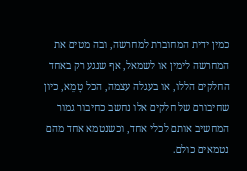כמין ידית המחוברת למחרשה, ובה מטים את המחרשה לימין או לשמאל, אף שנגע רק באחד החלקים הללו, או בעגלה עצמה, הכל טָמֵא, כיון שחיבורם של חלקים אלו נחשב כחיבור גמור המחשיב אותם לכלי אחד, וכשנטמא אחד מהם נטמאים כולם.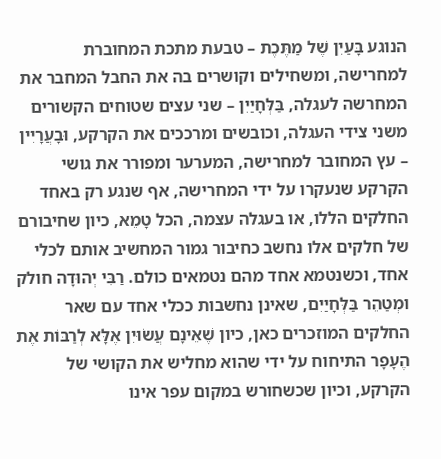הנוגע בָּעַיִן שֶׁל מַתֶּכֶת – טבעת מתכת המחוברת למחרישה, ומשחילים וקושרים בה את החבל המחבר את המחרשה לעגלה, בַּלְּחָיַיִן – שני עצים שטוחים הקשורים משני צידי העגלה, וכובשים ומרככים את הקרקע, וּבָעֲרָיִין – עץ המחובר למחרישה, המערער ומפורר את גושי הקרקע שנעקרו על ידי המחרישה, אף שנגע רק באחד החלקים הללו, או בעגלה עצמה, הכל טָמֵא, כיון שחיבורם של חלקים אלו נחשב כחיבור גמור המחשיב אותם לכלי אחד, וכשנטמא אחד מהם נטמאים כולם. רַבִּי יְהוּדָה חולק ומְטַהֵר בַּלְּחָיַיִם, שאינן נחשבות ככלי אחד עם שאר החלקים המוזכרים כאן, כיון שֶׁאֵינָם עֲשׂוּיִן אֶלָּא לְרַבּוֹת אֶת הֶעָפָר התיחוח על ידי שהוא מחליש את הקושי של הקרקע, וכיון שכשחורש במקום עפר אינו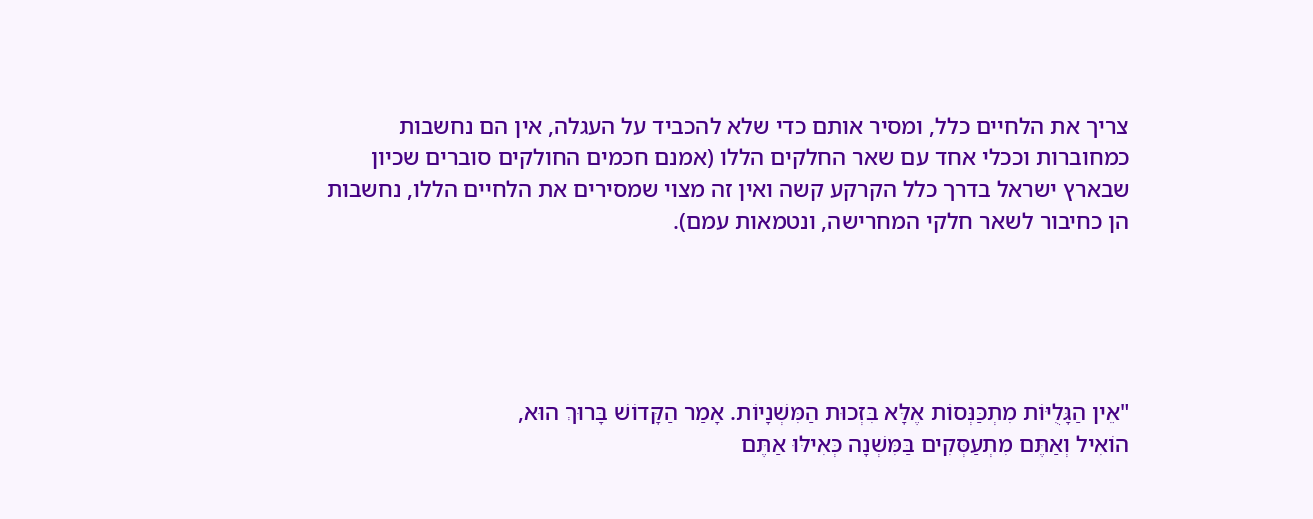צריך את הלחיים כלל, ומסיר אותם כדי שלא להכביד על העגלה, אין הם נחשבות כמחוברות וככלי אחד עם שאר החלקים הללו (אמנם חכמים החולקים סוברים שכיון שבארץ ישראל בדרך כלל הקרקע קשה ואין זה מצוי שמסירים את הלחיים הללו, נחשבות הן כחיבור לשאר חלקי המחרישה, ונטמאות עמם).





"אֵין הַגָּלֻיּוֹת מִתְכַּנְּסוֹת אֶלָּא בִּזְכוּת הַמִּשְׁנָיוֹת. אָמַר הַקָּדוֹשׁ בָּרוּךְ הוּא,
הוֹאִיל וְאַתֶּם מִתְעַסְּקִים בַּמִּשְׁנָה כְּאִילּוּ אַתֶּם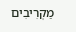מַקְרִיבִים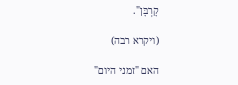קָרְבָּן".

(ויקרא רבה)

האם "זמני היום"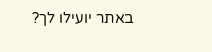באתר יועילו לך?